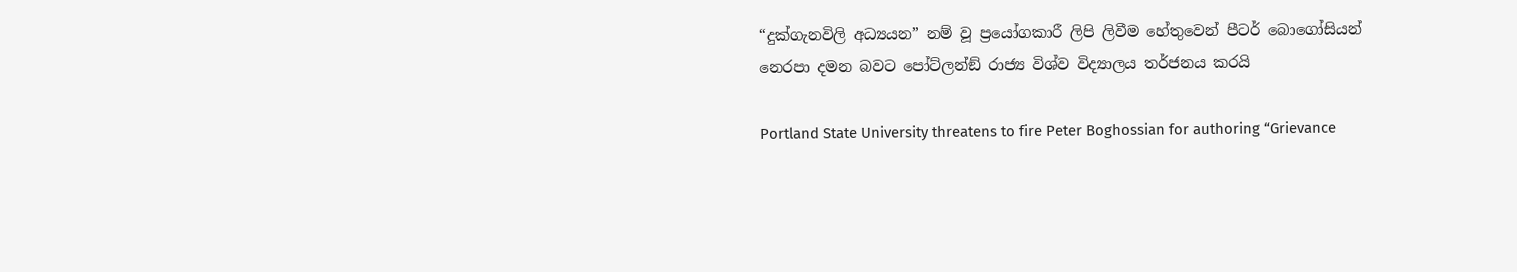“දුක්ගැනවිලි අධ්‍යයන” නම් වූ ප්‍රයෝගකාරී ලිපි ලිවීම හේතුවෙන් පීටර් බොගෝසියන් නෙරපා දමන බවට පෝට්ලන්ඞ් රාජ්‍ය විශ්ව විද්‍යාලය තර්ජනය කරයි

Portland State University threatens to fire Peter Boghossian for authoring “Grievance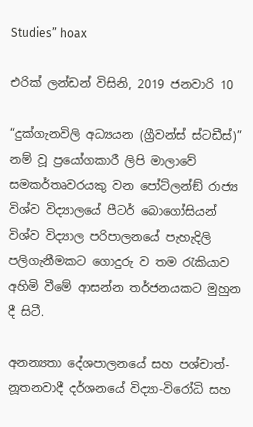Studies” hoax

එරික් ලන්ඩන් විසිනි, 2019 ජනවාරි 10

“දුක්ගැනවිලි අධ්‍යයන (ග්‍රීවන්ස් ස්ටඩීස්)” නම් වූ ප්‍රයෝගකාරී ලිපි මාලාවේ සමකර්තෘවරයකු වන පෝට්ලන්ඞ් රාජ්‍ය විශ්ව විද්‍යාලයේ පීටර් බොගෝසියන් විශ්ව විද්‍යාල පරිපාලනයේ පැහැදිලි පලිගැනීමකට ගොදුරු ව තම රැකියාව අහිමි වීමේ ආසන්න තර්ජනයකට මුහුන දී සිටී.

අනන්‍යතා දේශපාලනයේ සහ පශ්චාත්-නූතනවාදී දර්ශනයේ විද්‍යා-විරෝධි සහ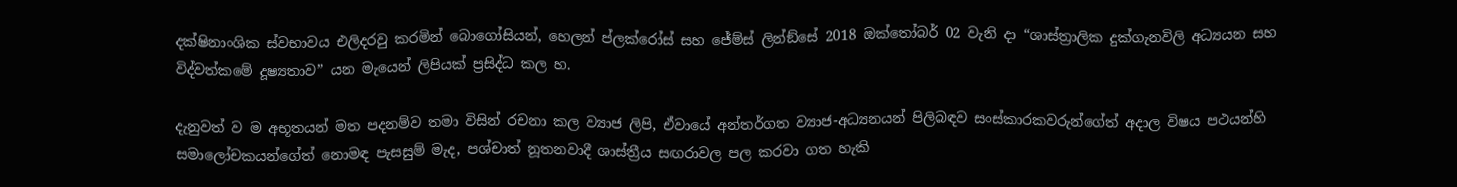දක්ෂිනාංශික ස්වභාවය එලිදරවු කරමින් බොගෝසියන්, හෙලන් ප්ලක්රෝස් සහ ජේම්ස් ලින්ඞ්සේ 2018 ඔක්තෝබර් 02 වැනි දා “ශාස්ත්‍රාලික දුක්ගැනවිලි අධ්‍යයන සහ විද්වත්කමේ දූෂ්‍යතාව” යන මැයෙන් ලිපියක් ප්‍රසිද්ධ කල හ.

දැනුවත් ව ම අභූතයන් මත පදනම්ව තමා විසින් රචනා කල ව්‍යාජ ලිපි, ඒවායේ අන්තර්ගත ව්‍යාජ-අධ්‍යනයන් පිලිබඳව සංස්කාරකවරුන්ගේත් අදාල විෂය පථයන්හි සමාලෝචකයන්ගේත් නොමඳ පැසසුම් මැද, පශ්චාත් නූතනවාදී ශාස්ත්‍රීය සඟරාවල පල කරවා ගත හැකි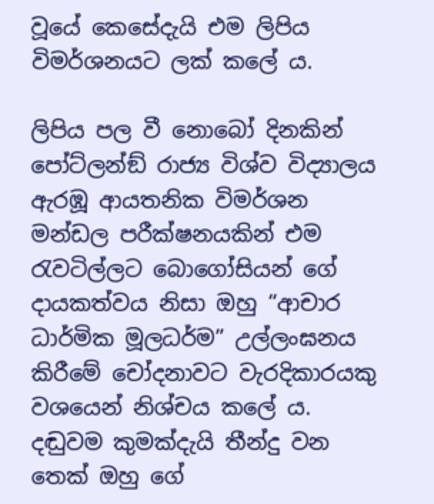වූයේ කෙසේදැයි එම ලිපිය විමර්ශනයට ලක් කලේ ය.

ලිපිය පල වී නොබෝ දිනකින් පෝට්ලන්ඞ් රාජ්‍ය විශ්ව විද්‍යාලය ඇරඹූ ආයතනික විමර්ශන මන්ඩල පරීක්ෂනයකින් එම රැවටිල්ලට බොගෝසියන් ගේ දායකත්වය නිසා ඔහු “ආචාර ධාර්මික මූලධර්ම” උල්ලංඝනය කිරීමේ චෝදනාවට වැරදිකාරයකු වශයෙන් නිශ්චය කලේ ය. දඬුවම කුමක්දැයි තීන්දු වන තෙක් ඔහු ගේ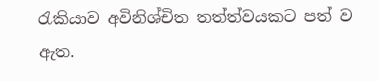රැකියාව අවිනිශ්චිත තත්ත්වයකට පත් ව ඇත.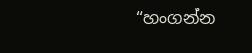“හංගන්න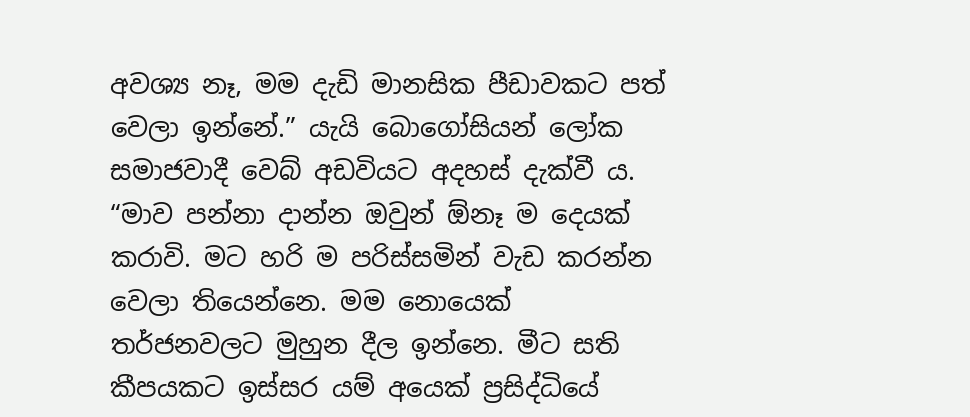අවශ්‍ය නෑ, මම දැඩි මානසික පීඩාවකට පත් වෙලා ඉන්නේ.” යැයි බොගෝසියන් ලෝක සමාජවාදී වෙබ් අඩවියට අදහස් දැක්වී ය. “මාව පන්නා දාන්න ඔවුන් ඕනෑ ම දෙයක් කරාවි. මට හරි ම පරිස්සමින් වැඩ කරන්න වෙලා තියෙන්නෙ. මම නොයෙක් තර්ජනවලට මුහුන දීල ඉන්නෙ. මීට සති කීපයකට ඉස්සර යම් අයෙක් ප්‍රසිද්ධියේ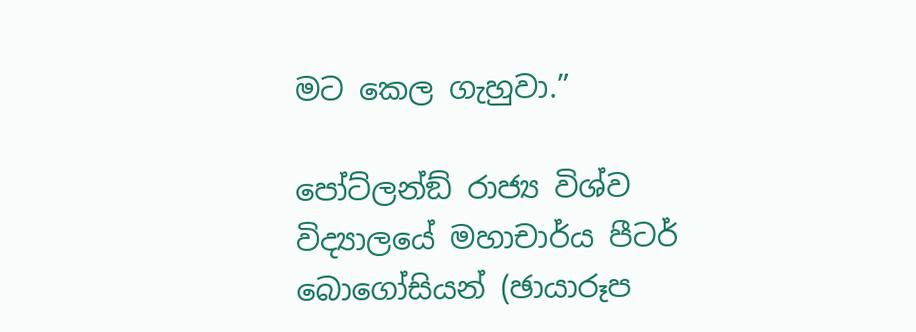මට කෙල ගැහුවා.”

පෝට්ලන්ඞ් රාජ්‍ය විශ්ව විද්‍යාලයේ මහාචාර්ය පීටර් බොගෝසියන් (ඡායාරූප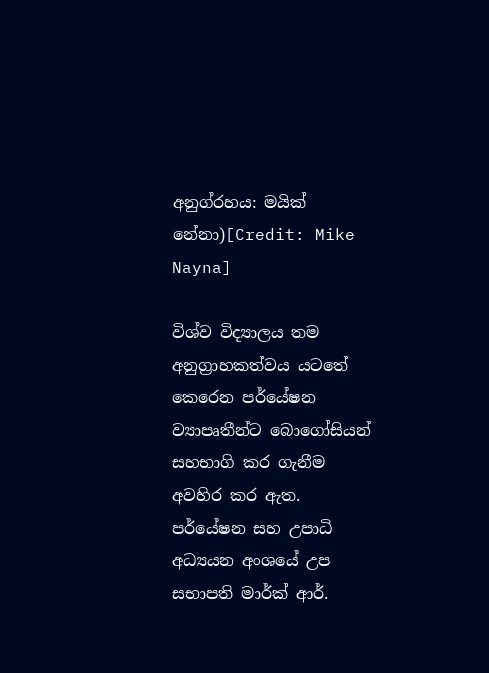අනුග්රහය: මයික් නේනා)[Credit: Mike Nayna]

විශ්ව විද්‍යාලය තම අනුග්‍රාහකත්වය යටතේ කෙරෙන පර්යේෂන ව්‍යාපෘතීන්ට බොගෝසියන් සහභාගි කර ගැනීම අවහිර කර ඇත. පර්යේෂන සහ උපාධි අධ්‍යයන අංශයේ උප සභාපති මාර්ක් ආර්.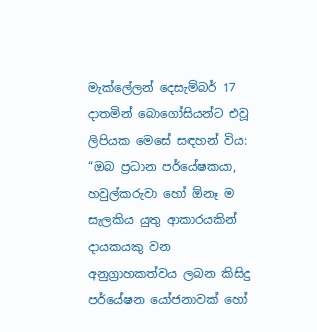මැක්ලේලන් දෙසැම්බර් 17 දාතමින් බොගෝසියන්ට එවූ ලිපියක මෙසේ සඳහන් විය: “ඔබ ප්‍රධාන පර්යේෂකයා, හවුල්කරුවා හෝ ඕනෑ ම සැලකිය යුතු ආකාරයකින් දායකයකු වන අනුග්‍රාහකත්වය ලබන කිසිදු පර්යේෂන යෝජනාවක් හෝ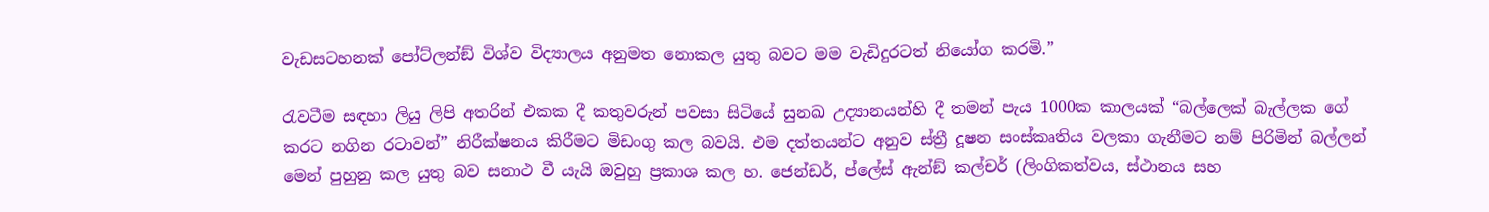වැඩසටහනක් පෝට්ලන්ඞ් විශ්ව විද්‍යාලය අනුමත නොකල යුතු බවට මම වැඩිදුරටත් නියෝග කරමි.”

රැවටීම සඳහා ලියු ලිපි අතරින් එකක දී කතුවරුන් පවසා සිටියේ සුනඛ උද්‍යානයන්හි දී තමන් පැය 1000ක කාලයක් “බල්ලෙක් බැල්ලක ගේ කරට නගින රටාවන්” නිරීක්ෂනය කිරීමට මිඩංගු කල බවයි. එම දත්තයන්ට අනුව ස්ත්‍රී දූෂන සංස්කෘතිය වලකා ගැනීමට නම් පිරිමින් බල්ලන් මෙන් පුහුනු කල යුතු බව සනාථ වී යැයි ඔවුහු ප්‍රකාශ කල හ. ජෙන්ඩර්, ප්ලේස් ඇන්ඞ් කල්චර් (ලිංගිකත්වය, ස්ථානය සහ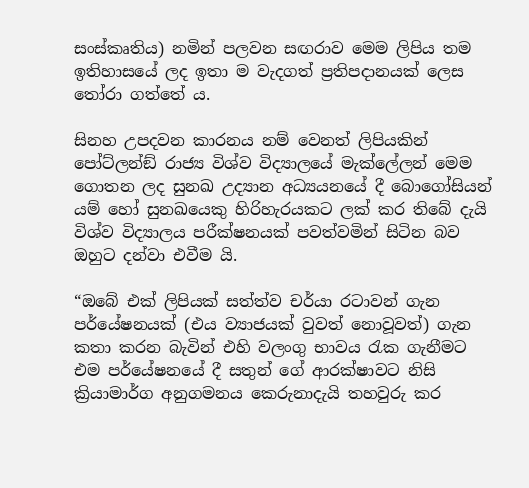සංස්කෘතිය) නමින් පලවන සඟරාව මෙම ලිපිය තම ඉතිහාසයේ ලද ඉතා ම වැදගත් ප්‍රතිපදානයක් ලෙස තෝරා ගත්තේ ය.

සිනහ උපදවන කාරනය නම් වෙනත් ලිපියකින් පෝට්ලන්ඞ් රාජ්‍ය විශ්ව විද්‍යාලයේ මැක්ලේලන් මෙම ගොතන ලද සුනඛ උද්‍යාන අධ්‍යයනයේ දී බොගෝසියන් යම් හෝ සුනඛයෙකු හිරිහැරයකට ලක් කර තිබේ දැයි විශ්ව විද්‍යාලය පරීක්ෂනයක් පවත්වමින් සිටින බව ඔහුට දන්වා එවීම යි.

“ඔබේ එක් ලිපියක් සත්ත්ව චර්යා රටාවන් ගැන පර්යේෂනයක් (එය ව්‍යාජයක් වුවත් නොවූවත්) ගැන කතා කරන බැවින් එහි වලංගු භාවය රැක ගැනීමට එම පර්යේෂනයේ දී සතුන් ගේ ආරක්ෂාවට නිසි ක්‍රියාමාර්ග අනුගමනය කෙරුනාදැයි තහවුරු කර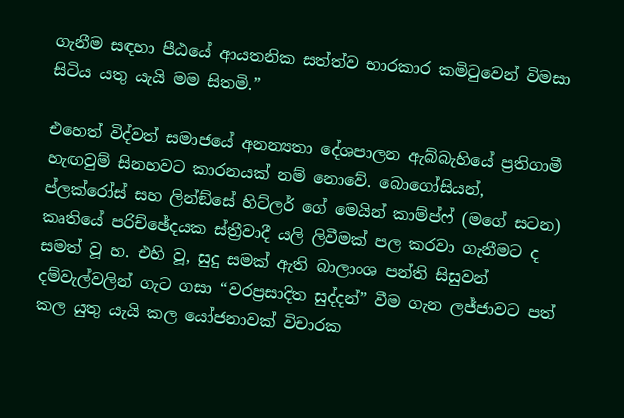ගැනීම සඳහා පීඨයේ ආයතනික සත්ත්ව භාරකාර කමිටුවෙන් විමසා සිටිය යතු යැයි මම සිතමි.”

එහෙත් විද්වත් සමාජයේ අනන්‍යතා දේශපාලන ඇබ්බැහියේ ප්‍රතිගාමී හැඟවුම් සිනහවට කාරනයක් නම් නොවේ. බොගෝසියන්, ප්ලක්රෝස් සහ ලින්ඞ්සේ හිට්ලර් ගේ මෙයින් කාම්ප්ෆ් (මගේ සටන) කෘතියේ පරිච්ඡේදයක ස්ත්‍රීවාදී යලි ලිවීමක් පල කරවා ගැනීමට ද සමත් වූ හ. එහි වූ, සුදු සමක් ඇති බාලාංශ පන්ති සිසුවන් දම්වැල්වලින් ගැට ගසා “වරප්‍රසාදිත සුද්දන්” වීම ගැන ලජ්ජාවට පත් කල යුතු යැයි කල යෝජනාවක් විචාරක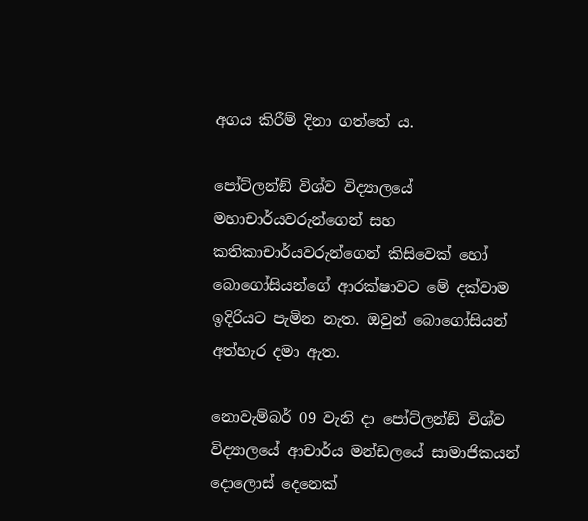අගය කිරීම් දිනා ගත්තේ ය.

පෝට්ලන්ඞ් විශ්ව විද්‍යාලයේ මහාචාර්යවරුන්ගෙන් සහ කතිකාචාර්යවරුන්ගෙන් කිසිවෙක් හෝ බොගෝසියන්ගේ ආරක්ෂාවට මේ දක්වාම ඉදිරියට පැමින නැත. ඔවුන් බොගෝසියන් අත්හැර දමා ඇත.

නොවැම්බර් 09 වැනි දා පෝට්ලන්ඞ් විශ්ව විද්‍යාලයේ ආචාර්ය මන්ඩලයේ සාමාජිකයන් දොලොස් දෙනෙක්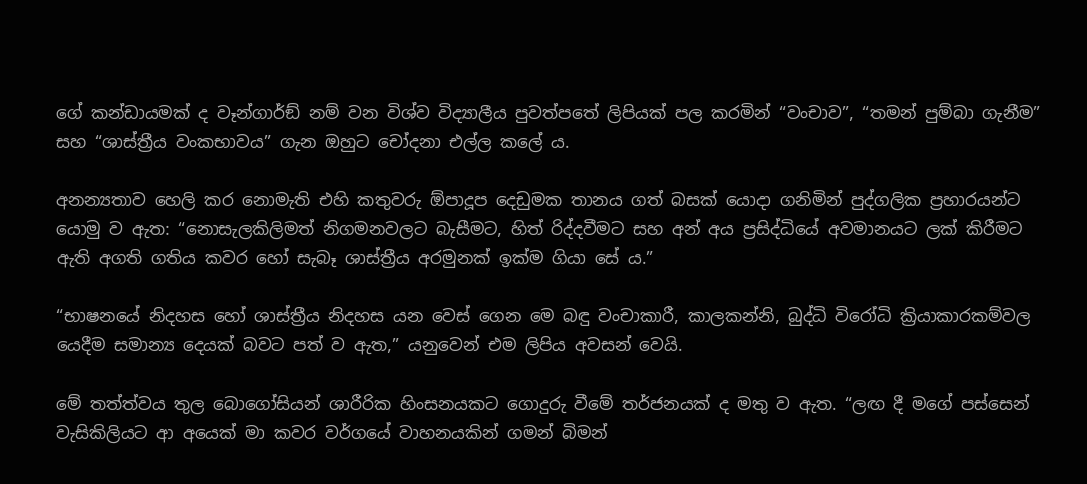ගේ කන්ඩායමක් ද වෑන්ගාර්ඞ් නම් වන විශ්ව විද්‍යාලීය පුවත්පතේ ලිපියක් පල කරමින් “වංචාව”, “තමන් පුම්බා ගැනීම” සහ “ශාස්ත්‍රීය වංකභාවය” ගැන ඔහුට චෝදනා එල්ල කලේ ය.

අනන්‍යතාව හෙලි කර නොමැති එහි කතුවරු ඕපාදූප දෙඩුමක තානය ගත් බසක් යොදා ගනිමින් පුද්ගලික ප්‍රහාරයන්ට යොමු ව ඇත: “නොසැලකිලිමත් නිගමනවලට බැසීමට, හිත් රිද්දවීමට සහ අන් අය ප්‍රසිද්ධියේ අවමානයට ලක් කිරීමට ඇති අගති ගතිය කවර හෝ සැබෑ ශාස්ත්‍රීය අරමුනක් ඉක්ම ගියා සේ ය.”

“භාෂනයේ නිදහස හෝ ශාස්ත්‍රීය නිදහස යන වෙස් ගෙන මෙ බඳු වංචාකාරී, කාලකන්නි, බුද්ධි විරෝධි ක්‍රියාකාරකම්වල යෙදීම සමාන්‍ය දෙයක් බවට පත් ව ඇත,” යනුවෙන් එම ලිපිය අවසන් වෙයි.

මේ තත්ත්වය තුල බොගෝසියන් ශාරීරික හිංසනයකට ගොදුරු වීමේ තර්ජනයක් ද මතු ව ඇත. “ලඟ දී මගේ පස්සෙන් වැසිකිලියට ආ අයෙක් මා කවර වර්ගයේ වාහනයකින් ගමන් බිමන්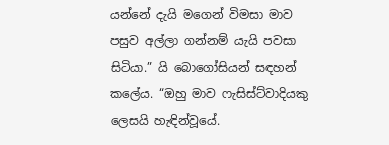යන්නේ දැයි මගෙන් විමසා මාව පසුව අල්ලා ගන්නම් යැයි පවසා සිටියා.” යි බොගෝසියන් සඳහන් කලේය. “ඔහු මාව ෆැසිස්ට්වාදියකු ලෙසයි හැඳින්වූයේ.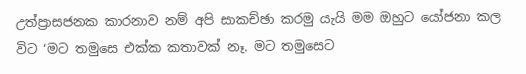උත්ප්‍රාසජනක කාරනාව නම් අපි සාකච්ඡා කරමු යැයි මම ඔහුට යෝජනා කල විට ‘මට තමුසෙ එක්ක කතාවක් නෑ. මට තමුසෙට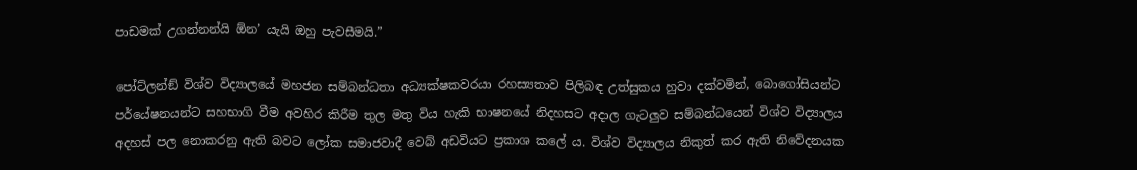පාඩමක් උගන්නන්යි ඕන’ යැයි ඔහු පැවසීමයි.”

පෝට්ලන්ඞ් විශ්ව විද්‍යාලයේ මහජන සම්බන්ධතා අධ්‍යක්ෂකවරයා රහස්‍යතාව පිලිබඳ උත්සුකය හුවා දක්වමින්, බොගෝසියන්ට පර්යේෂනයන්ට සහභාගි වීම අවහිර කිරීම තුල මතු විය හැකි භාෂනයේ නිදහසට අදාල ගැටලුව සම්බන්ධයෙන් විශ්ව විද්‍යාලය අදහස් පල නොකරනු ඇති බවට ලෝක සමාජවාදී වෙබ් අඩවියට ප්‍රකාශ කලේ ය. විශ්ව විද්‍යාලය නිකුත් කර ඇති නිවේදනයක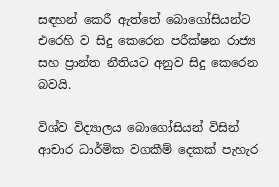සඳහන් කෙරී ඇත්තේ බොගෝසියන්ට එරෙහි ව සිදු කෙරෙන පරීක්ෂන රාජ්‍ය සහ ප්‍රාන්ත නීතියට අනුව සිදු කෙරෙන බවයි.

විශ්ව විද්‍යාලය බොගෝසියන් විසින් ආචාර ධාර්මික වගකීම් දෙකක් පැහැර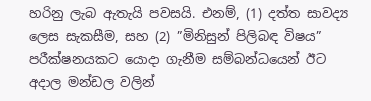හරිනු ලැබ ඇතැයි පවසයි. එනම්, (1) දත්ත සාවද්‍ය ලෙස සැකසීම, සහ (2) ”මිනිසුන් පිලිබඳ විෂය” පරීක්ෂනයකට යොදා ගැනීම සම්බන්ධයෙන් ඊට අදාල මන්ඩල වලින්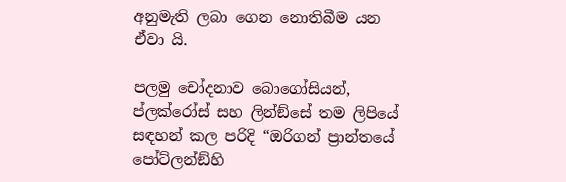අනුමැති ලබා ගෙන නොතිබීම යන ඒවා යි.

පලමු චෝදනාව බොගෝසියන්, ප්ලක්රෝස් සහ ලින්ඞ්සේ තම ලිපියේ සඳහන් කල පරිදි “ඔරිගන් ප්‍රාන්තයේ පෝට්ලන්ඞ්හි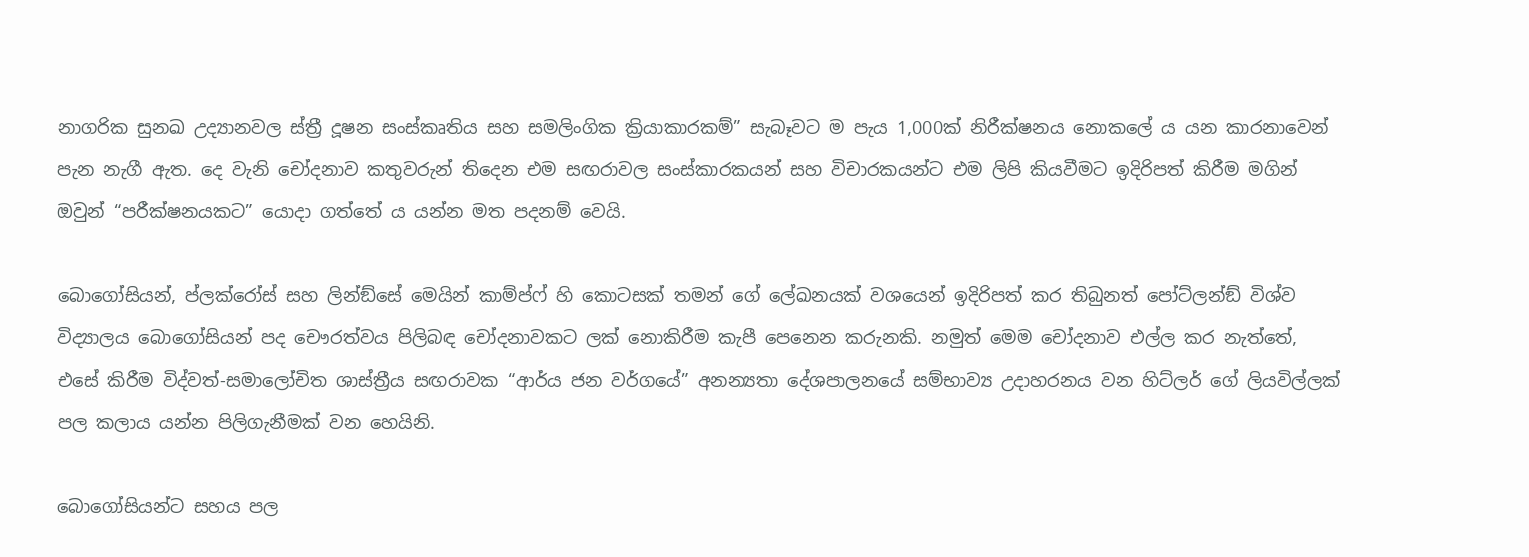නාගරික සුනඛ උද්‍යානවල ස්ත්‍රී දූෂන සංස්කෘතිය සහ සමලිංගික ක්‍රියාකාරකම්” සැබෑවට ම පැය 1,000ක් නිරීක්ෂනය නොකලේ ය යන කාරනාවෙන් පැන නැගී ඇත. දෙ වැනි චෝදනාව කතුවරුන් තිදෙන එම සඟරාවල සංස්කාරකයන් සහ විචාරකයන්ට එම ලිපි කියවීමට ඉදිරිපත් කිරීම මගින් ඔවුන් “පරීක්ෂනයකට” යොදා ගත්තේ ය යන්න මත පදනම් වෙයි.

බොගෝසියන්, ප්ලක්රෝස් සහ ලින්ඞ්සේ මෙයින් කාම්ප්ෆ් හි කොටසක් තමන් ගේ ලේඛනයක් වශයෙන් ඉදිරිපත් කර තිබුනත් පෝට්ලන්ඞ් විශ්ව විද්‍යාලය බොගෝසියන් පද චෞරත්වය පිලිබඳ චෝදනාවකට ලක් නොකිරීම කැපී පෙනෙන කරුනකි. නමුත් මෙම චෝදනාව එල්ල කර නැත්තේ, එසේ කිරීම විද්වත්-සමාලෝචිත ශාස්ත්‍රීය සඟරාවක “ආර්ය ජන වර්ගයේ” අනන්‍යතා දේශපාලනයේ සම්භාව්‍ය උදාහරනය වන හිට්ලර් ගේ ලියවිල්ලක් පල කලාය යන්න පිලිගැනීමක් වන හෙයිනි.

බොගෝසියන්ට සහය පල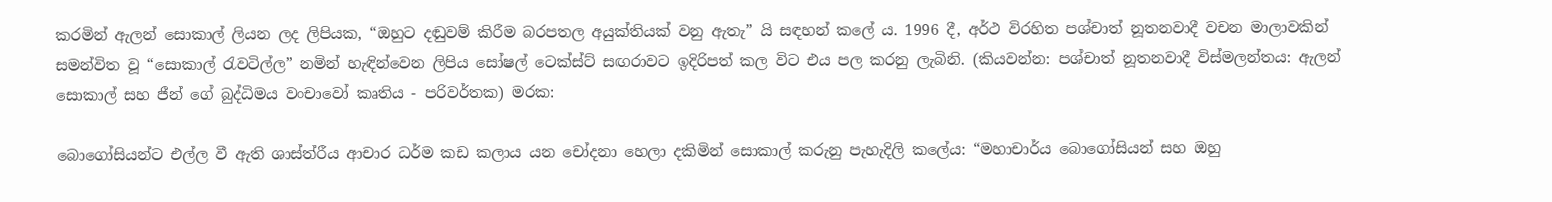කරමින් ඇලන් සොකාල් ලියන ලද ලිපියක, “ඔහුට දඬුවම් කිරීම බරපතල අයුක්තියක් වනු ඇතැ” යි සඳහන් කලේ ය. 1996 දී, අර්ථ විරහිත පශ්චාත් නූතනවාදී වචන මාලාවකින් සමන්විත වූ “සොකාල් රැවටිල්ල” නමින් හැඳින්වෙන ලිපිය සෝෂල් ටෙක්ස්ට් සඟරාවට ඉදිරිපත් කල විට එය පල කරනු ලැබිනි. (කියවන්න: පශ්චාත් නූතනවාදී විස්මලන්තය: ඇලන් සොකාල් සහ ජීන් ගේ බුද්ධිමය වංචාවෝ කෘතිය - පරිවර්තක) මරක:

බොගෝසියන්ට එල්ල වී ඇති ශාස්ත්රීය ආචාර ධර්ම කඩ කලාය යන චෝදනා හෙලා දකිමින් සොකාල් කරුනු පැහැදිලි කලේය: “මහාචාර්ය බොගෝසියන් සහ ඔහු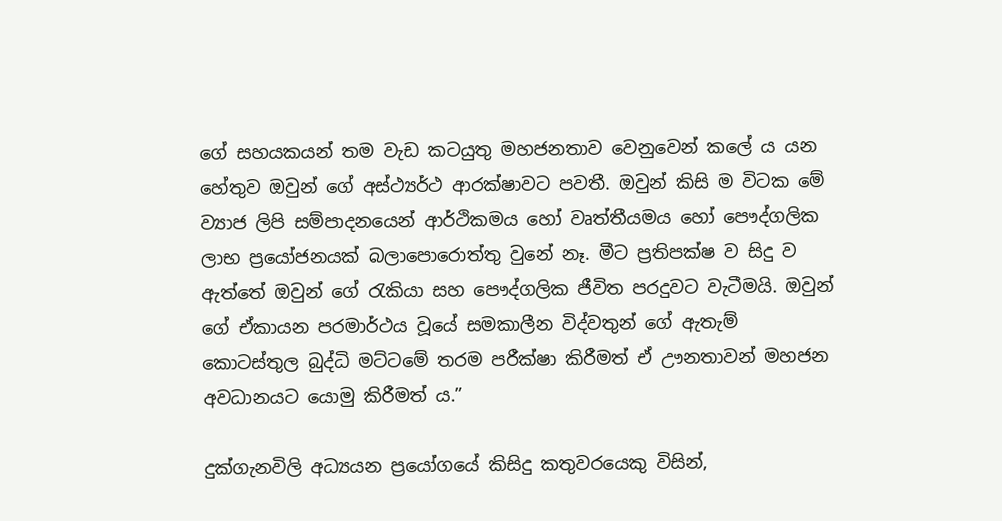ගේ සහයකයන් තම වැඩ කටයුතු මහජනතාව වෙනුවෙන් කලේ ය යන හේතුව ඔවුන් ගේ අස්ථ්‍යර්ථ ආරක්ෂාවට පවතී. ඔවුන් කිසි ම විටක මේ ව්‍යාජ ලිපි සම්පාදනයෙන් ආර්ථිකමය හෝ වෘත්තීයමය හෝ පෞද්ගලික ලාභ ප්‍රයෝජනයක් බලාපොරොත්තු වුනේ නෑ. මීට ප්‍රතිපක්ෂ ව සිදු ව ඇත්තේ ඔවුන් ගේ රැකියා සහ පෞද්ගලික ජීවිත පරදුවට වැටීමයි. ඔවුන් ගේ ඒකායන පරමාර්ථය වූයේ සමකාලීන විද්වතුන් ගේ ඇතැම් කොටස්තුල බුද්ධි මට්ටමේ තරම පරීක්ෂා කිරීමත් ඒ ඌනතාවන් මහජන අවධානයට යොමු කිරීමත් ය.”

දුක්ගැනවිලි අධ්‍යයන ප්‍රයෝගයේ කිසිදු කතුවරයෙකු විසින්,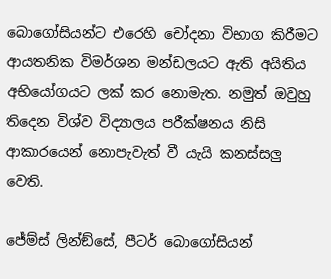බොගෝසියන්ට එරෙහි චෝදනා විභාග කිරීමට ආයතනික විමර්ශන මන්ඩලයට ඇති අයිතිය අභියෝගයට ලක් කර නොමැත. නමුත් ඔවුහු තිදෙන විශ්ව විද්‍යාලය පරීක්ෂනය නිසි ආකාරයෙන් නොපැවැත් වී යැයි කනස්සලු වෙති.

ජේම්ස් ලින්ඞ්සේ, පීටර් බොගෝසියන්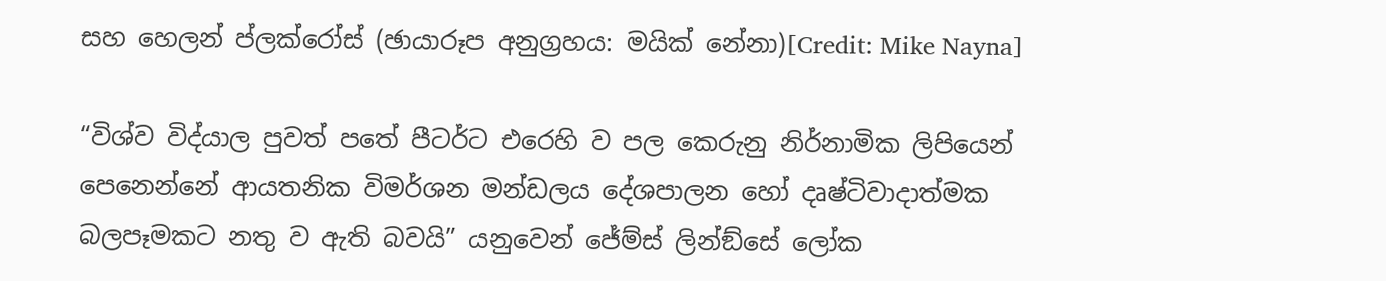සහ හෙලන් ප්ලක්රෝස් (ඡායාරූප අනුග්‍රහය: මයික් නේනා)[Credit: Mike Nayna]

“විශ්ව විද්යාල පුවත් පතේ පීටර්ට එරෙහි ව පල කෙරුනු නිර්නාමික ලිපියෙන් පෙනෙන්නේ ආයතනික විමර්ශන මන්ඩලය දේශපාලන හෝ දෘෂ්ටිවාදාත්මක බලපෑමකට නතු ව ඇති බවයි” යනුවෙන් ජේම්ස් ලින්ඞ්සේ ලෝක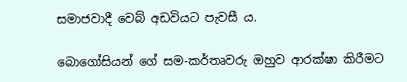සමාජවාදී වෙබ් අඩවියට පැවසී ය.

බොගෝසියන් ගේ සම-කර්තෘවරු ඔහුව ආරක්ෂා කිරීමට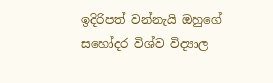ඉදිරිපත් වන්නැයි ඔහුගේ සහෝදර විශ්ව විද්‍යාල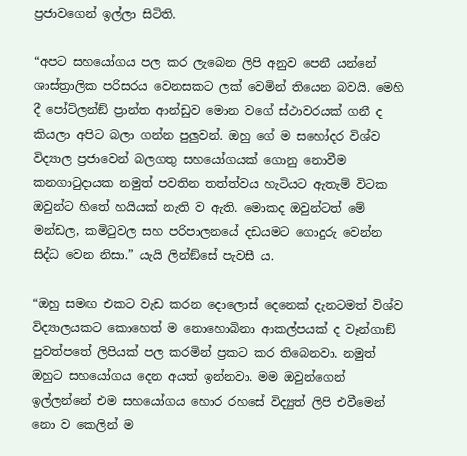ප්‍රජාවගෙන් ඉල්ලා සිටිති.

“අපට සහයෝගය පල කර ලැබෙන ලිපි අනුව පෙනී යන්නේ ශාස්ත්‍රාලික පරිසරය වෙනසකට ලක් වෙමින් තියෙන බවයි. මෙහි දී පෝට්ලන්ඞ් ප්‍රාන්ත ආන්ඩුව මොන වගේ ස්ථාවරයක් ගනී ද කියලා අපිට බලා ගන්න පුලුවන්. ඔහු ගේ ම සහෝදර විශ්ව විද්‍යාල ප්‍රජාවෙන් බලගතු සහයෝගයක් ගොනු නොවීම කනගාටුදායක නමුත් පවතින තත්ත්වය හැටියට ඇතැම් විටක ඔවුන්ට හිතේ හයියක් නැති ව ඇති. මොකද ඔවුන්ටත් මේ මන්ඩල, කමිටුවල සහ පරිපාලනයේ දඩයමට ගොදුරු වෙන්න සිද්ධ වෙන නිසා.” යැයි ලින්ඞ්සේ පැවසී ය.

“ඔහු සමඟ එකට වැඩ කරන දොලොස් දෙනෙක් දැනටමත් විශ්ව විද්‍යාලයකට කොහෙත් ම නොහොබිනා ආකල්පයක් ද වෑන්ගාඞ් පුවත්පතේ ලිපියක් පල කරමින් ප්‍රකට කර තිබෙනවා. නමුත් ඔහුට සහයෝගය දෙන අයත් ඉන්නවා. මම ඔවුන්ගෙන් ඉල්ලන්නේ එම සහයෝගය හොර රහසේ විද්‍යුත් ලිපි එවීමෙන් නො ව කෙලින් ම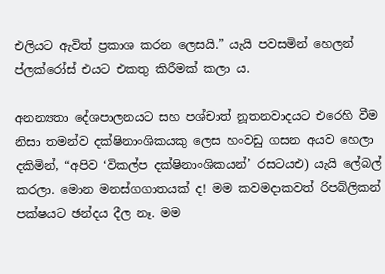එලියට ඇවිත් ප්‍රකාශ කරන ලෙසයි.” යැයි පවසමින් හෙලන් ප්ලක්රෝස් එයට එකතු කිරීමක් කලා ය.

අනන්‍යතා දේශපාලනයට සහ පශ්චාත් නූතනවාදයට එරෙහි වීම නිසා තමන්ව දක්ෂිනාංශිකයකු ලෙස හංවඩු ගසන අයව හෙලා දකිමින්, “අපිව ‘විකල්ප දක්ෂිනාංශිකයන්’ රසටයඑ) යැයි ලේබල් කරලා. මොන මනස්ගගාතයක් ද! මම කවමදාකවත් රිපබ්ලිකන් පක්ෂයට ඡන්දය දීල නෑ. මම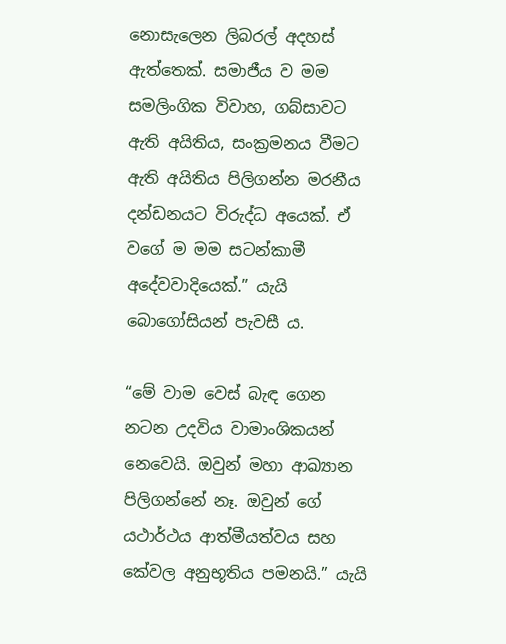නොසැලෙන ලිබරල් අදහස් ඇත්තෙක්. සමාජීය ව මම සමලිංගික විවාහ, ගබ්සාවට ඇති අයිතිය, සංක්‍රමනය වීමට ඇති අයිතිය පිලිගන්න මරනීය දන්ඩනයට විරුද්ධ අයෙක්. ඒ වගේ ම මම සටන්කාමී අදේවවාදියෙක්.” යැයි බොගෝසියන් පැවසී ය.

“මේ වාම වෙස් බැඳ ගෙන නටන උදවිය වාමාංශිකයන් නෙවෙයි. ඔවුන් මහා ආඛ්‍යාන පිලිගන්නේ නෑ. ඔවුන් ගේ යථාර්ථය ආත්මීයත්වය සහ කේවල අනුභූතිය පමනයි.” යැයි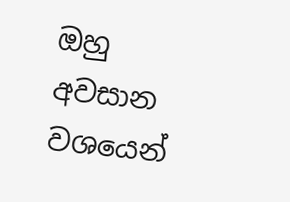ඔහු අවසාන වශයෙන්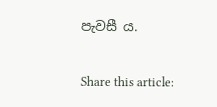පැවසී ය.

Share this article: